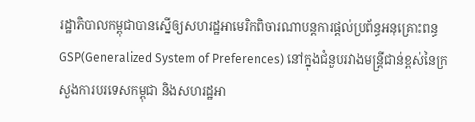រដ្ឋាភិបាលកម្ពុជាបានស្នើឲ្យសហរដ្ឋអាមេរិកពិចារណាបន្តការផ្តល់ប្រព័ន្ធអនុគ្រោះពន្ធ GSP(Generalized System of Preferences) នៅក្នុងជំនួបរវាងមន្រ្តីជាន់ខ្ពស់នៃក្រសួងការបរទេសកម្ពុជា និងសហរដ្ឋអា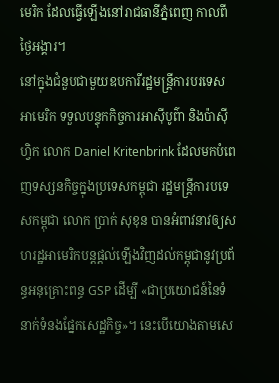មេរិក ដែលធ្វើឡើងនៅរាជធានីភ្នំពេញ កាលពីថ្ងៃអង្គារ។
នៅក្នុងជំនួបជាមួយឧបការីរដ្ឋមន្រ្តីការបរទេសអាមេរិក ទទួលបន្ទុកកិច្ចការអាស៊ីបូព៌ា និងប៉ាស៊ីហ្វិក លោក Daniel Kritenbrink ដែលមកបំពេញទស្សនកិច្ចក្នុងប្រទេសកម្ពុជា រដ្ឋមន្រ្តីការបទេសកម្ពុជា លោក ប្រាក់ សុខុន បានអំពាវនាវឲ្យសហរដ្ឋអាមេរិកបន្តផ្តល់ឡើងវិញដល់កម្ពុជានូវប្រព័ន្ធអនុគ្រោះពន្ធ GSP ដើម្បី «ជាប្រយោជន៍នៃទំនាក់ទំនងផ្នែកសេដ្ឋកិច្ច»។ នេះបើយោងតាមសេ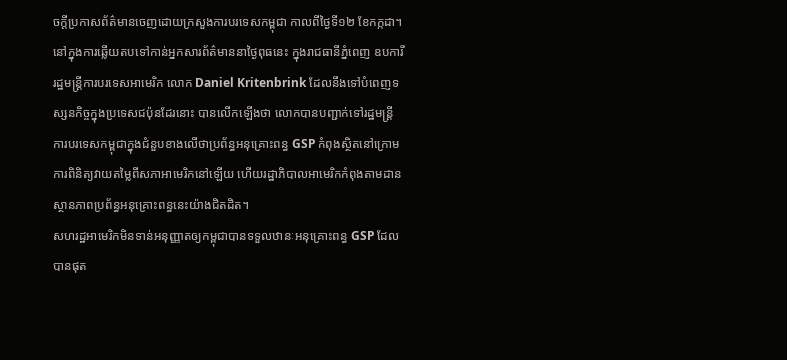ចក្តីប្រកាសព័ត៌មានចេញដោយក្រសួងការបរទេសកម្ពុជា កាលពីថ្ងៃទី១២ ខែកក្កដា។
នៅក្នុងការឆ្លើយតបទៅកាន់អ្នកសារព័ត៌មាននាថ្ងៃពុធនេះ ក្នុងរាជធានីភ្នំពេញ ឧបការីរដ្ឋមន្រ្តីការបរទេសអាមេរិក លោក Daniel Kritenbrink ដែលនឹងទៅបំពេញទស្សនកិច្ចក្នុងប្រទេសជប៉ុនដែរនោះ បានលើកឡើងថា លោកបានបញ្ជាក់ទៅរដ្ឋមន្រ្តីការបរទេសកម្ពុជាក្នុងជំនួបខាងលើថាប្រព័ន្ធអនុគ្រោះពន្ធ GSP កំពុងស្ថិតនៅក្រោមការពិនិត្យវាយតម្លៃពីសភាអាមេរិកនៅឡើយ ហើយរដ្ឋាភិបាលអាមេរិកកំពុងតាមដានស្ថានភាពប្រព័ន្ធអនុគ្រោះពន្ធនេះយ៉ាងជិតដិត។
សហរដ្ឋអាមេរិកមិនទាន់អនុញ្ញាតឲ្យកម្ពុជាបានទទួលឋានៈអនុគ្រោះពន្ធ GSP ដែលបានផុត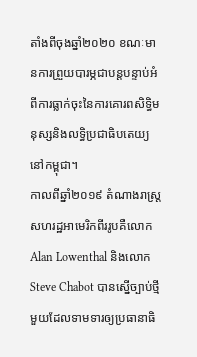តាំងពីចុងឆ្នាំ២០២០ ខណៈមានការព្រួយបារម្ភជាបន្តបន្ទាប់អំពីការធ្លាក់ចុះនៃការគោរពសិទ្ធិមនុស្សនិងលទ្ធិប្រជាធិបតេយ្យនៅកម្ពុជា។
កាលពីឆ្នាំ២០១៩ តំណាងរាស្ត្រសហរដ្ឋអាមេរិកពីររូបគឺលោក Alan Lowenthal និងលោក Steve Chabot បានស្នើច្បាប់ថ្មីមួយដែលទាមទារឲ្យប្រធានាធិ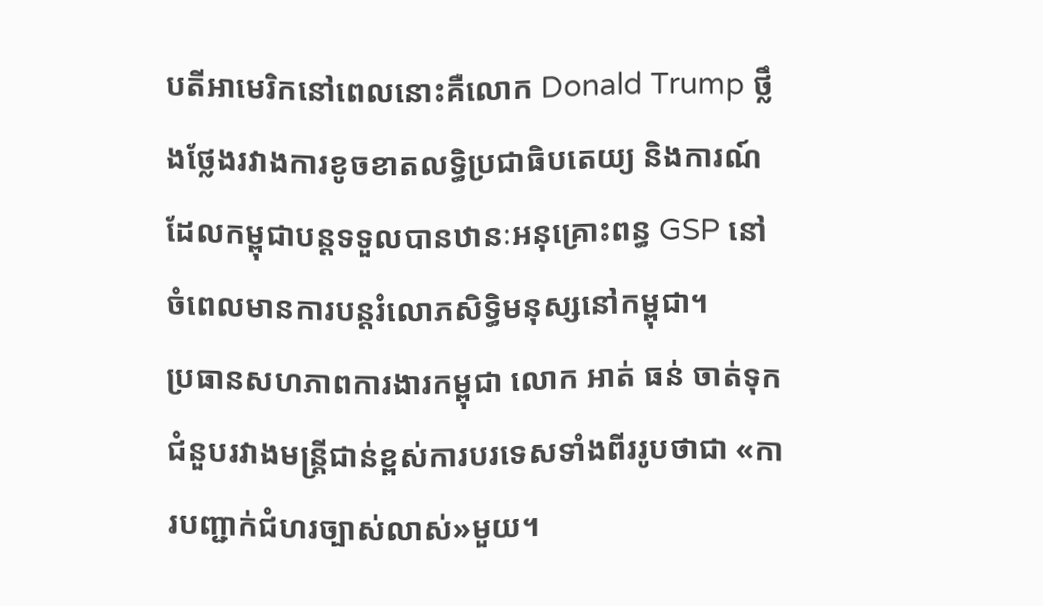បតីអាមេរិកនៅពេលនោះគឺលោក Donald Trump ថ្លឹងថ្លែងរវាងការខូចខាតលទ្ធិប្រជាធិបតេយ្យ និងការណ៍ដែលកម្ពុជាបន្តទទួលបានឋានៈអនុគ្រោះពន្ធ GSP នៅចំពេលមានការបន្តរំលោភសិទ្ធិមនុស្សនៅកម្ពុជា។
ប្រធានសហភាពការងារកម្ពុជា លោក អាត់ ធន់ ចាត់ទុកជំនួបរវាងមន្រ្តីជាន់ខ្ពស់ការបរទេសទាំងពីររូបថាជា «ការបញ្ជាក់ជំហរច្បាស់លាស់»មួយ។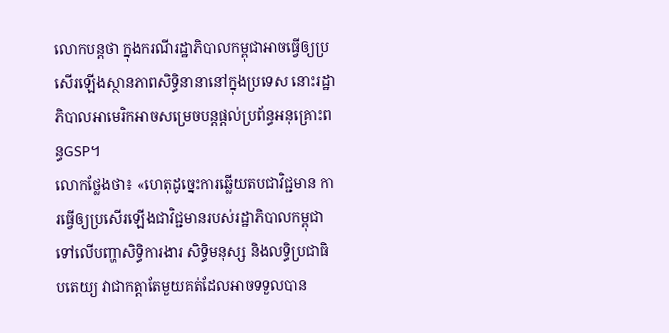លោកបន្តថា ក្នុងករណីរដ្ឋាភិបាលកម្ពុជាអាចធ្វើឲ្យប្រសើរឡើងស្ថានភាពសិទ្ធិនានានៅក្នុងប្រទេស នោះរដ្ឋាភិបាលអាមេរិកអាចសម្រេចបន្តផ្តល់ប្រព័ន្ធអនុគ្រោះពន្ធGSP។
លោកថ្លែងថា៖ «ហេតុដូច្នេះការឆ្លើយតបជាវិជ្ជមាន ការធ្វើឲ្យប្រសើរឡើងជាវិជ្ជមានរបស់រដ្ឋាភិបាលកម្ពុជាទៅលើបញ្ហាសិទ្ធិការងារ សិទ្ធិមនុស្ស និងលទ្ធិប្រជាធិបតេយ្យ វាជាកត្តាតែមួយគត់ដែលអាចទទួលបាន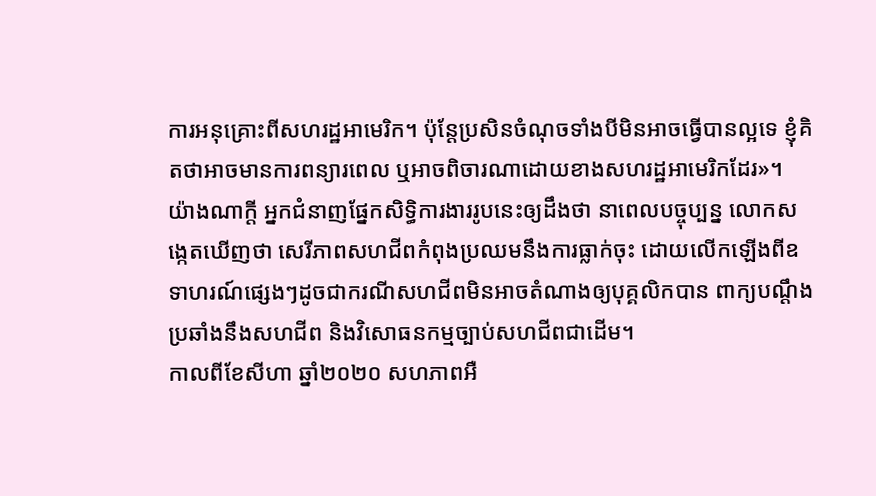ការអនុគ្រោះពីសហរដ្ឋអាមេរិក។ ប៉ុន្តែប្រសិនចំណុចទាំងបីមិនអាចធ្វើបានល្អទេ ខ្ញុំគិតថាអាចមានការពន្យារពេល ឬអាចពិចារណាដោយខាងសហរដ្ឋអាមេរិកដែរ»។
យ៉ាងណាក្តី អ្នកជំនាញផ្នែកសិទ្ធិការងាររូបនេះឲ្យដឹងថា នាពេលបច្ចុប្បន្ន លោកសង្កេតឃើញថា សេរីភាពសហជីពកំពុងប្រឈមនឹងការធ្លាក់ចុះ ដោយលើកឡើងពីឧទាហរណ៍ផ្សេងៗដូចជាករណីសហជីពមិនអាចតំណាងឲ្យបុគ្គលិកបាន ពាក្យបណ្តឹងប្រឆាំងនឹងសហជីព និងវិសោធនកម្មច្បាប់សហជីពជាដើម។
កាលពីខែសីហា ឆ្នាំ២០២០ សហភាពអឺ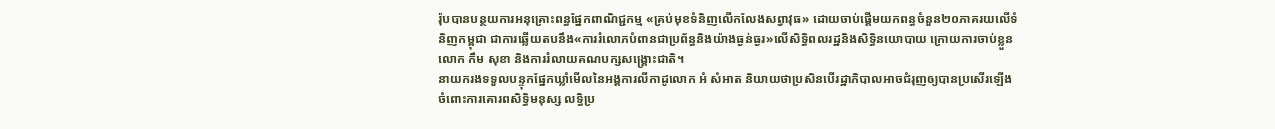រ៉ុបបានបន្ថយការអនុគ្រោះពន្ធផ្នែកពាណិជ្ជកម្ម «គ្រប់មុខទំនិញលើកលែងសព្វាវុធ» ដោយចាប់ផ្ដើមយកពន្ធចំនួន២០ភាគរយលើទំនិញកម្ពុជា ជាការឆ្លើយតបនឹង«ការរំលោភបំពានជាប្រព័ន្ធនិងយ៉ាងធ្ងន់ធ្ងរ»លើសិទ្ធិពលរដ្ឋនិងសិទ្ធិនយោបាយ ក្រោយការចាប់ខ្លួនលោក កឹម សុខា និងការរំលាយគណបក្សសង្គ្រោះជាតិ។
នាយករងទទួលបន្ទុកផ្នែកឃ្លាំមើលនៃអង្គការលីកាដូលោក អំ សំអាត និយាយថាប្រសិនបើរដ្ឋាភិបាលអាចជំរុញឲ្យបានប្រសើរឡើងចំពោះការគោរពសិទ្ធិមនុស្ស លទ្ធិប្រ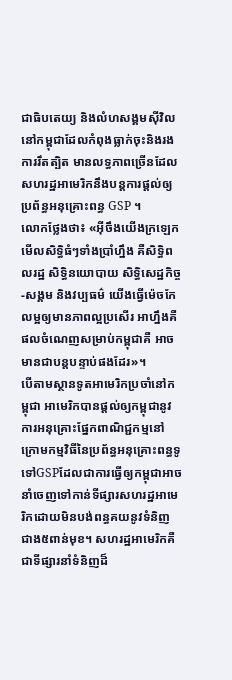ជាធិបតេយ្យ និងលំហសង្គមស៊ីវិលនៅកម្ពុជាដែលកំពុងធ្លាក់ចុះនិងរងការរឹតត្បិត មានលទ្ធភាពច្រើនដែលសហរដ្ឋអាមេរិកនឹងបន្តការផ្តល់ឲ្យប្រព័ន្ធអនុគ្រោះពន្ធ GSP ។
លោកថ្លែងថា៖ «អ៊ីចឹងយើងក្រឡេកមើលសិទ្ធិធំៗទាំងប្រាំហ្នឹង គឺសិទ្ធិពលរដ្ឋ សិទ្ធិនយោបាយ សិទ្ធិសេដ្ឋកិច្ច-សង្គម និងវប្បធម៌ យើងធ្វើម៉េចកែលម្អឲ្យមានភាពល្អប្រសើរ អាហ្នឹងគឺផលចំណេញសម្រាប់កម្ពុជាគឺ អាចមានជាបន្តបន្ទាប់ផងដែរ»។
បើតាមស្ថានទូតអាមេរិកប្រចាំនៅកម្ពុជា អាមេរិកបានផ្តល់ឲ្យកម្ពុជានូវការអនុគ្រោះផ្នែកពាណិជ្ជកម្មនៅក្រោមកម្មវិធីនៃប្រព័ន្ធអនុគ្រោះពន្ធទូទៅGSPដែលជាការធ្វើឲ្យកម្ពុជាអាចនាំចេញទៅកាន់ទីផ្សារសហរដ្ឋអាមេរិកដោយមិនបង់ពន្ធគយនូវទំនិញជាង៥ពាន់មុខ។ សហរដ្ឋអាមេរិកគឺជាទីផ្សារនាំទំនិញដ៏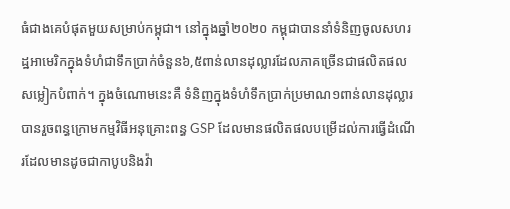ធំជាងគេបំផុតមួយសម្រាប់កម្ពុជា។ នៅក្នុងឆ្នាំ២០២០ កម្ពុជាបាននាំទំនិញចូលសហរដ្ឋអាមេរិកក្នុងទំហំជាទឹកប្រាក់ចំនួន៦,៥ពាន់លានដុល្លារដែលភាគច្រើនជាផលិតផលសម្លៀកបំពាក់។ ក្នុងចំណោមនេះគឺ ទំនិញក្នុងទំហំទឹកប្រាក់ប្រមាណ១ពាន់លានដុល្លារបានរួចពន្ធក្រោមកម្មវិធីអនុគ្រោះពន្ធ GSP ដែលមានផលិតផលបម្រើដល់ការធ្វើដំណើរដែលមានដូចជាកាបូបនិងវ៉ា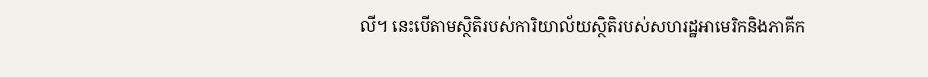លី។ នេះបើតាមស្ថិតិរបស់ការិយាល័យស្ថិតិរបស់សហរដ្ឋអាមេរិកនិងភាគីក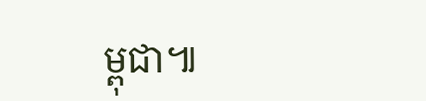ម្ពុជា៕